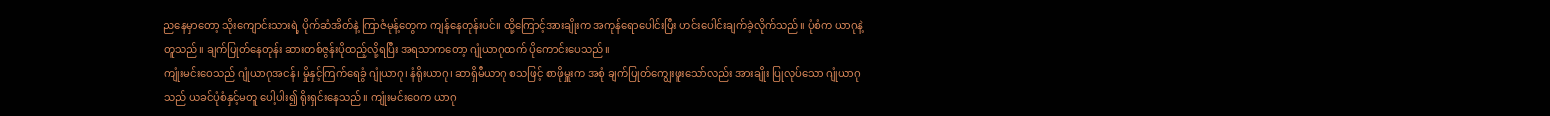ညနေမှာတော့ သိုးကျောင်းသားရဲ့ ပိုက်ဆံအိတ်နဲ့ ကြာဇံမုန့်တွေက ကျန်နေတုန်းပင်။ ထို့ကြောင့်အားချိုးက အကုန်ရောပေါင်းပြီး ဟင်းပေါင်းချက်ခဲ့လိုက်သည်။ ပုံစံက ယာဂုနဲ့တူသည်။ ချက်ပြုတ်နေတုန်း ဆားတစ်ဇွန်းပိုထည့်လို့ရပြီး အရသာကတော့ ဂျုံယာဂုထက် ပိုကောင်းပေသည်။
ကျုံးမင်းဝေသည် ဂျုံယာဂုအငန်၊ မှိုနှင့်ကြက်ရေခွံ ဂျုံယာဂု၊ နံရိုးယာဂု၊ ဆာရှိမီယာဂု စသဖြင့် စာဖိုမှူးက အစုံ ချက်ပြုတ်ကျွေးဖူးသော်လည်း အားချိုး ပြုလုပ်သော ဂျုံယာဂုသည် ယခင်ပုံစံနှင့်မတူ ပေါ့ပါး၍ ရိုးရှင်းနေသည်။ ကျုံးမင်းဝေက ယာဂု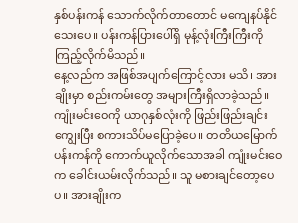နှစ်ပန်းကန် သောက်လိုက်တာတောင် မကျေနပ်နိုင်သေးပေ။ ပန်းကန်ပြားပေါ်ရှိ မုန့်လုံးကြီးကြီးကို ကြည့်လိုက်မိသည်။
နေ့လည်က အဖြစ်အပျက်ကြောင့်လား မသိ၊ အားချိုးမှာ စည်းကမ်းတွေ အများကြီးရှိလာခဲ့သည်။ ကျုံးမင်းဝေကို ယာဂုနှစ်လုံးကို ဖြည်းဖြည်းချင်း ကျွေးပြီး စကားသိပ်မပြောခဲ့ပေ။ တတိယမြောက်ပန်းကန်ကို ကောက်ယူလိုက်သောအခါ ကျုံးမင်းဝေက ခေါင်းယမ်းလိုက်သည်။ သူ မစားချင်တော့ပေပ။ အားချိုးက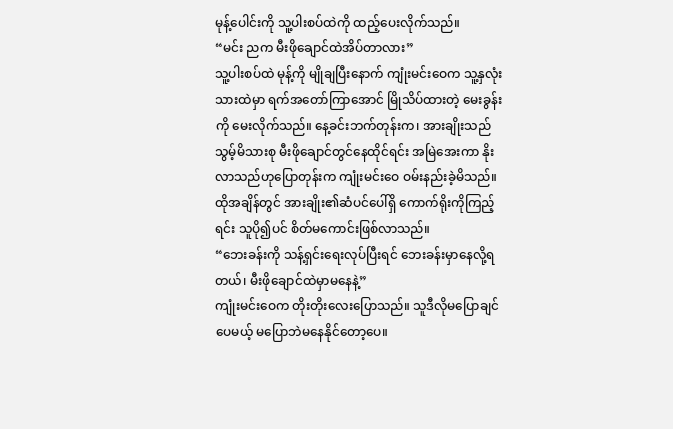မုန့်ပေါင်းကို သူ့ပါးစပ်ထဲကို ထည့်ပေးလိုက်သည်။
“မင်း ညက မီးဖိုချောင်ထဲအိပ်တာလား”
သူ့ပါးစပ်ထဲ မုန့်ကို မျိုချပြီးနောက် ကျုံးမင်းဝေက သူ့နှလုံးသားထဲမှာ ရက်အတော်ကြာအောင် မြိုသိပ်ထားတဲ့ မေးခွန်းကို မေးလိုက်သည်။ နေ့ခင်းဘက်တုန်းက၊ အားချိုးသည် သွမ့်မိသားစု မီးဖိုချောင်တွင်နေထိုင်ရင်း အမြဲအေးကာ နိုးလာသည်ဟုပြောတုန်းက ကျုံးမင်းဝေ ဝမ်းနည်းခဲ့မိသည်။ ထိုအချိန်တွင် အားချိုး၏ဆံပင်ပေါ်ရှိ ကောက်ရိုးကိုကြည့်ရင်း သူပို၍ပင် စိတ်မကောင်းဖြစ်လာသည်။
“ဘေးခန်းကို သန့်ရှင်းရေးလုပ်ပြီးရင် ဘေးခန်းမှာနေလို့ရတယ်၊ မီးဖိုချောင်ထဲမှာမနေနဲ့”
ကျုံးမင်းဝေက တိုးတိုးလေးပြောသည်။ သူဒီလိုမပြောချင်ပေမယ့် မပြောဘဲမနေနိုင်တော့ပေ။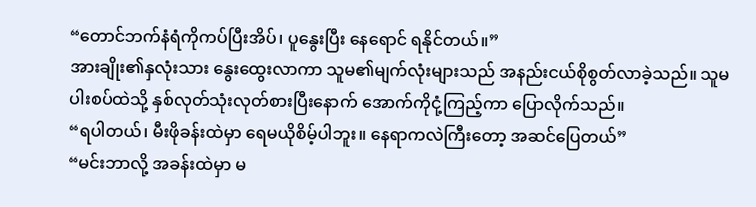“တောင်ဘက်နံရံကိုကပ်ပြီးအိပ်၊ ပူနွေးပြီး နေရောင် ရနိုင်တယ်။”
အားချိုး၏နှလုံးသား နွေးထွေးလာကာ သူမ၏မျက်လုံးများသည် အနည်းငယ်စိုစွတ်လာခဲ့သည်။ သူမ ပါးစပ်ထဲသို့ နှစ်လုတ်သုံးလုတ်စားပြီးနောက် အောက်ကိုငုံ့ကြည့်ကာ ပြောလိုက်သည်။
“ရပါတယ်၊ မီးဖိုခန်းထဲမှာ ရေမယိုစိမ့်ပါဘူး။ နေရာကလဲကြီးတော့ အဆင်ပြေတယ်”
“မင်းဘာလို့ အခန်းထဲမှာ မ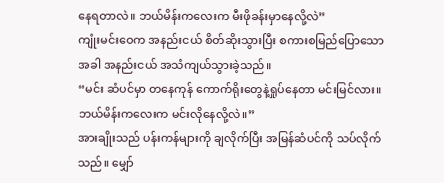နေရတာလဲ။ ဘယ်မိန်းကလေးက မီးဖိုခန်းမှာနေလို့လဲ”
ကျုံးမင်းဝေက အနည်းငယ် စိတ်ဆိုးသွားပြီး စကားစမြည်ပြောသောအခါ အနည်းငယ် အသံကျယ်သွားခဲ့သည်။
“မင်း ဆံပင်မှာ တနေကုန် ကောက်ရိုးတွေနဲ့ရှုပ်နေတာ မင်းမြင်လား။ ဘယ်မိန်းကလေးက မင်းလိုနေလို့လဲ။”
အားချိုးသည် ပန်းကန်များကို ချလိုက်ပြီး အမြန်ဆံပင်ကို သပ်လိုက်သည်။ မျှော်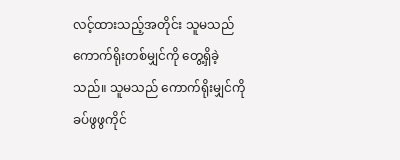လင့်ထားသည့်အတိုင်း သူမသည် ကောက်ရိုးတစ်မျှင်ကို တွေ့ရှိခဲ့သည်။ သူမသည် ကောက်ရိုးမျှင်ကို ခပ်ဖွဖွကိုင်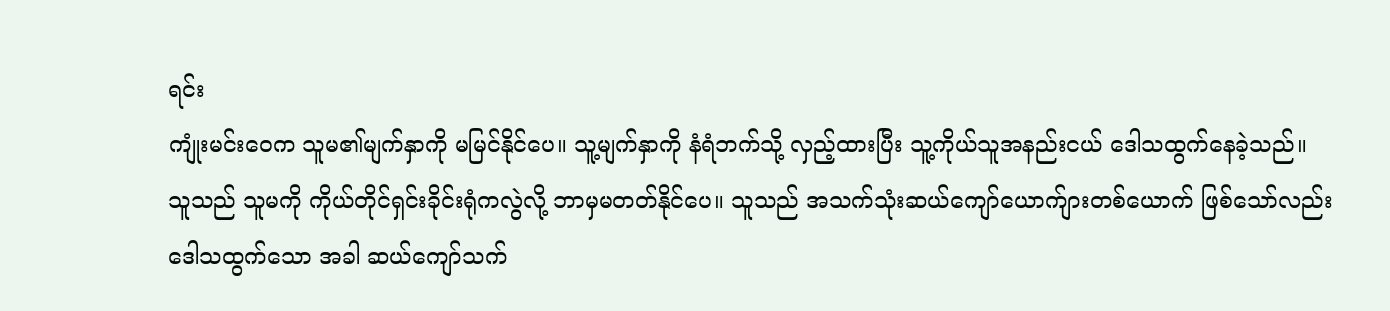ရင်း
ကျုံးမင်းဝေက သူမ၏မျက်နှာကို မမြင်နိုင်ပေ။ သူ့မျက်နှာကို နံရံဘက်သို့ လှည့်ထားပြီး သူ့ကိုယ်သူအနည်းငယ် ဒေါသထွက်နေခဲ့သည်။ သူသည် သူမကို ကိုယ်တိုင်ရှင်းခိုင်းရုံကလွဲလို့ ဘာမှမတတ်နိုင်ပေ။ သူသည် အသက်သုံးဆယ်ကျော်ယောက်ျားတစ်ယောက် ဖြစ်သော်လည်း ဒေါသထွက်သော အခါ ဆယ်ကျော်သက်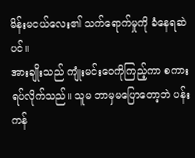မိန်းမငယ်လေး၏ သက်ရောက်မှုကို ခံနေရဆဲပင်။
အားချိုးသည် ကျုံးမင်းဝေကိုကြည့်ကာ စကားရပ်လိုက်သည်။ သူမ ဘာမှမပြောတော့ဘဲ ပန်းကန်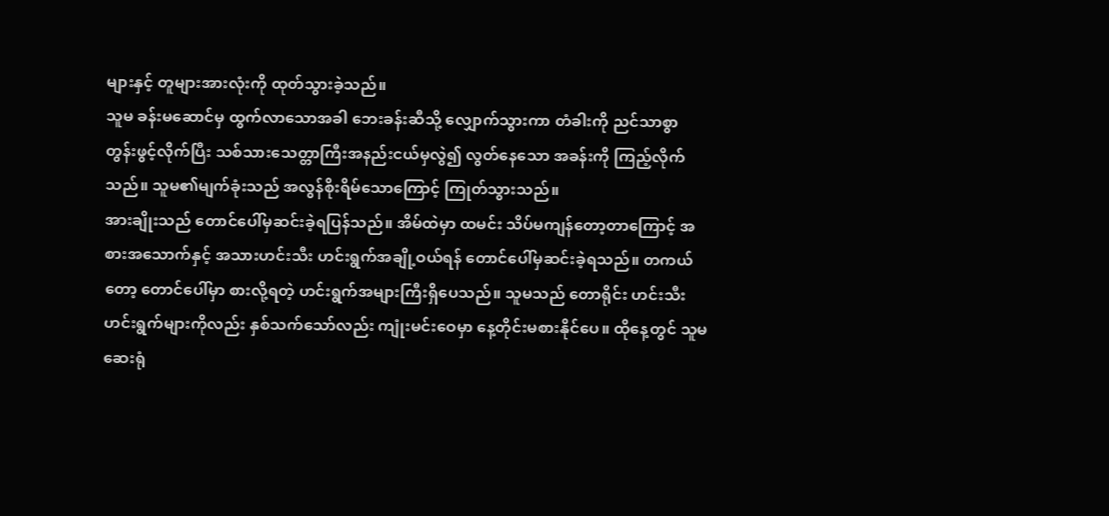များနှင့် တူများအားလုံးကို ထုတ်သွားခဲ့သည်။
သူမ ခန်းမဆောင်မှ ထွက်လာသောအခါ ဘေးခန်းဆီသို့ လျှောက်သွားကာ တံခါးကို ညင်သာစွာ တွန်းဖွင့်လိုက်ပြီး သစ်သားသေတ္တာကြီးအနည်းငယ်မှလွဲ၍ လွတ်နေသော အခန်းကို ကြည့်လိုက်သည်။ သူမ၏မျက်ခုံးသည် အလွန်စိုးရိမ်သောကြောင့် ကြုတ်သွားသည်။
အားချိုးသည် တောင်ပေါ်မှဆင်းခဲ့ရပြန်သည်။ အိမ်ထဲမှာ ထမင်း သိပ်မကျန်တော့တာကြောင့် အစားအသောက်နှင့် အသားဟင်းသီး ဟင်းရွက်အချို့ဝယ်ရန် တောင်ပေါ်မှဆင်းခဲ့ရသည်။ တကယ်တော့ တောင်ပေါ်မှာ စားလို့ရတဲ့ ဟင်းရွက်အများကြီးရှိပေသည်။ သူမသည် တောရိုင်း ဟင်းသီးဟင်းရွက်များကိုလည်း နှစ်သက်သော်လည်း ကျုံးမင်းဝေမှာ နေ့တိုင်းမစားနိုင်ပေ။ ထိုနေ့တွင် သူမ ဆေးရုံ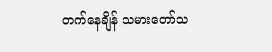တက်နေချိန် သမားတော်သ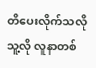တိပေးလိုက်သလို သူ့လို လူနာတစ်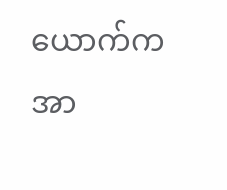ယောက်က အာ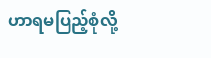ဟာရမပြည့်စုံလို့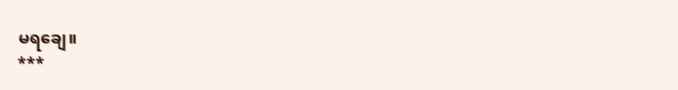မရချေ။
***